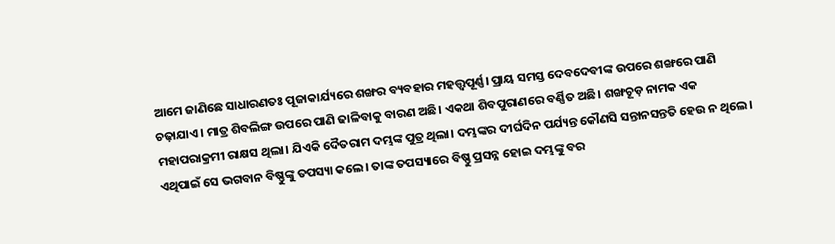ଆମେ ଜାଣିଛେ ସାଧାରଣତଃ ପୂଜାକାର୍ଯ୍ୟରେ ଶଙ୍ଖର ବ୍ୟବହାର ମହତ୍ତ୍ୱପୂର୍ଣ୍ଣ। ପ୍ରାୟ ସମସ୍ତ ଦେବଦେବୀଙ୍କ ଉପରେ ଶଙ୍ଖରେ ପାଣି ଚଢ଼ାଯାଏ। ମାତ୍ର ଶିବଲିଙ୍ଗ ଉପରେ ପାଣି ଢାଳିବାକୁ ବାରଣ ଅଛି। ଏକଥା ଶିବପୁରାଣରେ ବର୍ଣ୍ଣିତ ଅଛି। ଶଙ୍ଖଚୂଡ଼ ନାମକ ଏକ ମହାପରାକ୍ରମୀ ରାକ୍ଷସ ଥିଲା। ଯିଏକି ଦୈତରାମ ଦମ୍ଭଙ୍କ ପୁତ୍ର ଥିଲା। ଦମ୍ଭଙ୍କର ଦୀର୍ଘଦିନ ପର୍ଯ୍ୟନ୍ତ କୌଣସି ସନ୍ତାନସନ୍ତତି ହେଉ ନ ଥିଲେ। ଏଥିପାଇଁ ସେ ଭଗବାନ ବିଷ୍ଣୁଙ୍କୁ ତପସ୍ୟା କଲେ। ତାଙ୍କ ତପସ୍ୟାରେ ବିଷ୍ଣୁ ପ୍ରସନ୍ନ ହୋଇ ଦମ୍ଭଙ୍କୁ ବର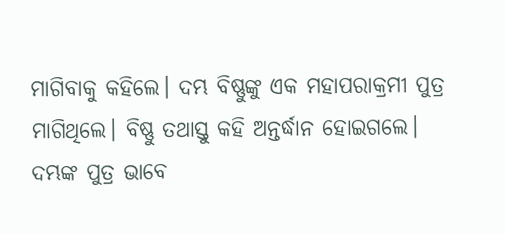ମାଗିବାକୁ କହିଲେ। ଦମ୍ଭ ବିଷ୍ଣୁଙ୍କୁ ଏକ ମହାପରାକ୍ରମୀ ପୁତ୍ର ମାଗିଥିଲେ। ବିଷ୍ଣୁ ତଥାସ୍ତୁ କହି ଅନ୍ତର୍ଦ୍ଧାନ ହୋଇଗଲେ।
ଦମ୍ଭଙ୍କ ପୁତ୍ର ଭାବେ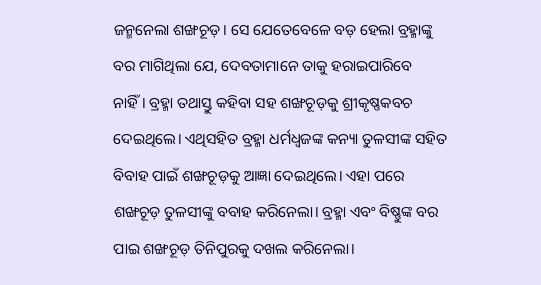ଜନ୍ମନେଲା ଶଙ୍ଖଚୂଡ଼। ସେ ଯେତେବେଳେ ବଡ଼ ହେଲା ବ୍ରହ୍ମାଙ୍କୁ ବର ମାଗିଥିଲା ଯେ, ଦେବତାମାନେ ତାକୁ ହରାଇପାରିବେ ନାହିଁ। ବ୍ରହ୍ମା ତଥାସ୍ତୁ କହିବା ସହ ଶଙ୍ଖଚୂଡ଼କୁ ଶ୍ରୀକୃଷ୍ଣକବଚ ଦେଇଥିଲେ। ଏଥିସହିତ ବ୍ରହ୍ମା ଧର୍ମଧ୍ୱଜଙ୍କ କନ୍ୟା ତୁଳସୀଙ୍କ ସହିତ ବିବାହ ପାଇଁ ଶଙ୍ଖଚୂଡ଼କୁ ଆଜ୍ଞା ଦେଇଥିଲେ। ଏହା ପରେ ଶଙ୍ଖଚୂଡ଼ ତୁଳସୀଙ୍କୁ ବବାହ କରିନେଲା। ବ୍ରହ୍ମା ଏବଂ ବିଷ୍ଣୁଙ୍କ ବର ପାଇ ଶଙ୍ଖଚୂଡ଼ ତିନିପୁରକୁ ଦଖଲ କରିନେଲା।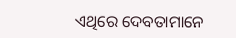ଏଥିରେ ଦେବତାମାନେ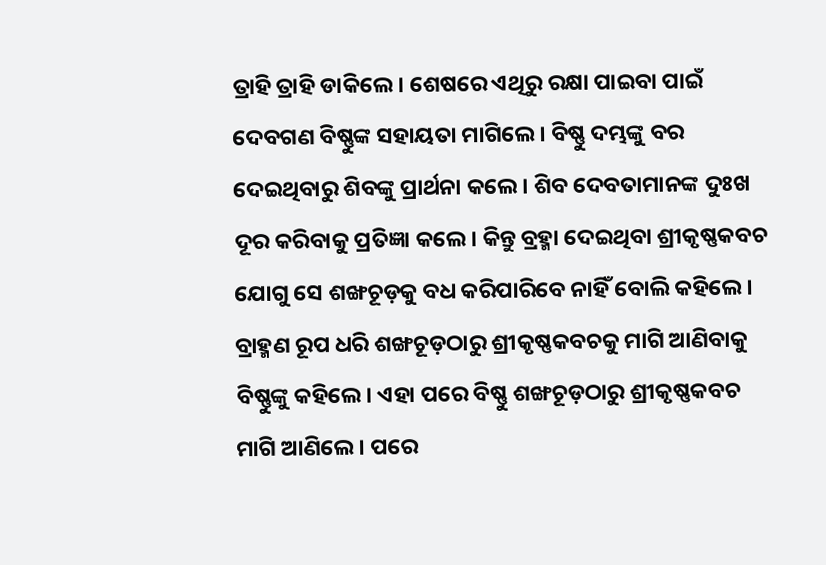ତ୍ରାହି ତ୍ରାହି ଡାକିଲେ। ଶେଷରେ ଏଥିରୁ ରକ୍ଷା ପାଇବା ପାଇଁ ଦେବଗଣ ବିଷ୍ଣୁଙ୍କ ସହାୟତା ମାଗିଲେ। ବିଷ୍ଣୁ ଦମ୍ଭଙ୍କୁ ବର ଦେଇଥିବାରୁ ଶିବଙ୍କୁ ପ୍ରାର୍ଥନା କଲେ। ଶିବ ଦେବତାମାନଙ୍କ ଦୁଃଖ ଦୂର କରିବାକୁ ପ୍ରତିଜ୍ଞା କଲେ। କିନ୍ତୁ ବ୍ରହ୍ମା ଦେଇଥିବା ଶ୍ରୀକୃଷ୍ଣକବଚ ଯୋଗୁ ସେ ଶଙ୍ଖଚୂଡ଼କୁ ବଧ କରିପାରିବେ ନାହିଁ ବୋଲି କହିଲେ। ବ୍ରାହ୍ମଣ ରୂପ ଧରି ଶଙ୍ଖଚୂଡ଼ଠାରୁ ଶ୍ରୀକୃଷ୍ଣକବଚକୁ ମାଗି ଆଣିବାକୁ ବିଷ୍ଣୁଙ୍କୁ କହିଲେ। ଏହା ପରେ ବିଷ୍ଣୁ ଶଙ୍ଖଚୂଡ଼ଠାରୁ ଶ୍ରୀକୃଷ୍ଣକବଚ ମାଗି ଆଣିଲେ। ପରେ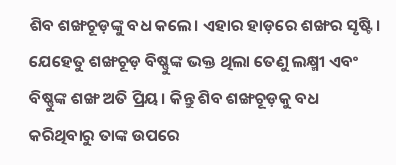ଶିବ ଶଙ୍ଖଚୂଡ଼ଙ୍କୁ ବଧ କଲେ। ଏହାର ହାଡ଼ରେ ଶଙ୍ଖର ସୃଷ୍ଟି। ଯେହେତୁ ଶଙ୍ଖଚୂଡ଼ ବିଷ୍ଣୁଙ୍କ ଭକ୍ତ ଥିଲା ତେଣୁ ଲକ୍ଷ୍ମୀ ଏବଂ ବିଷ୍ଣୁଙ୍କ ଶଙ୍ଖ ଅତି ପ୍ରିୟ। କିନ୍ତୁ ଶିବ ଶଙ୍ଖଚୂଡ଼କୁ ବଧ କରିଥିବାରୁ ତାଙ୍କ ଉପରେ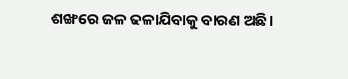ଶଙ୍ଖରେ ଜଳ ଢଳାଯିବାକୁ ବାରଣ ଅଛି।